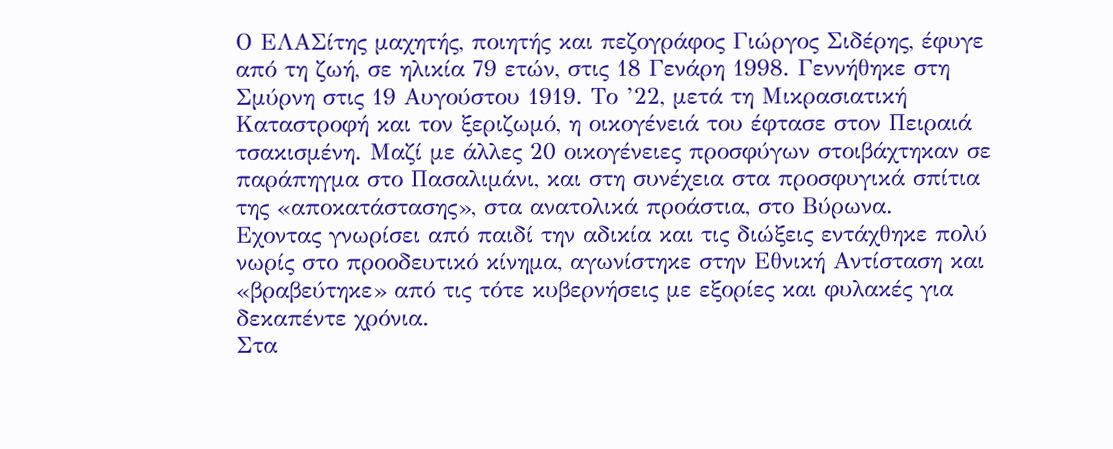Ο ΕΛΑΣίτης μαχητής, ποιητής και πεζογράφος Γιώργος Σιδέρης, έφυγε από τη ζωή, σε ηλικία 79 ετών, στις 18 Γενάρη 1998. Γεννήθηκε στη Σμύρνη στις 19 Αυγούστου 1919. Το ’22, μετά τη Μικρασιατική Καταστροφή και τον ξεριζωμό, η οικογένειά του έφτασε στον Πειραιά τσακισμένη. Μαζί με άλλες 20 οικογένειες προσφύγων στοιβάχτηκαν σε παράπηγμα στο Πασαλιμάνι, και στη συνέχεια στα προσφυγικά σπίτια της «αποκατάστασης», στα ανατολικά προάστια, στο Βύρωνα.
Εχοντας γνωρίσει από παιδί την αδικία και τις διώξεις εντάχθηκε πολύ νωρίς στο προοδευτικό κίνημα, αγωνίστηκε στην Εθνική Αντίσταση και «βραβεύτηκε» από τις τότε κυβερνήσεις με εξορίες και φυλακές για δεκαπέντε χρόνια.
Στα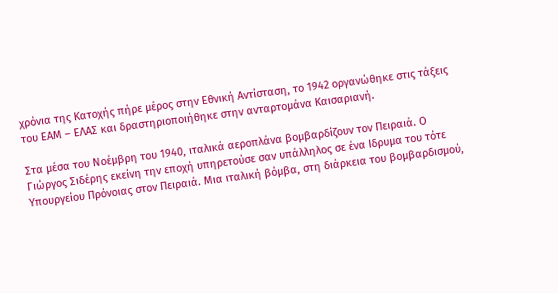χρόνια της Κατοχής πήρε μέρος στην Εθνική Αντίσταση, το 1942 οργανώθηκε στις τάξεις του ΕΑΜ – ΕΛΑΣ και δραστηριοποιήθηκε στην ανταρτομάνα Καισαριανή.

Στα μέσα του Νοέμβρη του 1940, ιταλικά αεροπλάνα βομβαρδίζουν τον Πειραιά. Ο Γιώργος Σιδέρης εκείνη την εποχή υπηρετούσε σαν υπάλληλος σε ένα Ιδρυμα του τότε Υπουργείου Πρόνοιας στον Πειραιά. Μια ιταλική βόμβα, στη διάρκεια του βομβαρδισμού,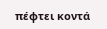πέφτει κοντά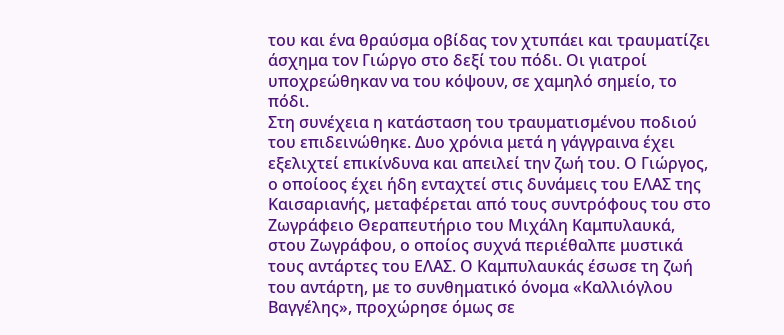του και ένα θραύσμα οβίδας τον χτυπάει και τραυματίζει άσχημα τον Γιώργο στο δεξί του πόδι. Οι γιατροί υποχρεώθηκαν να του κόψουν, σε χαμηλό σημείο, το πόδι.
Στη συνέχεια η κατάσταση του τραυματισμένου ποδιού του επιδεινώθηκε. Δυο χρόνια μετά η γάγγραινα έχει εξελιχτεί επικίνδυνα και απειλεί την ζωή του. Ο Γιώργος, ο οποίοος έχει ήδη ενταχτεί στις δυνάμεις του ΕΛΑΣ της Καισαριανής, μεταφέρεται από τους συντρόφους του στο Ζωγράφειο Θεραπευτήριο του Μιχάλη Καμπυλαυκά, στου Ζωγράφου, ο οποίος συχνά περιέθαλπε μυστικά τους αντάρτες του ΕΛΑΣ. Ο Καμπυλαυκάς έσωσε τη ζωή του αντάρτη, με το συνθηματικό όνομα «Καλλιόγλου Βαγγέλης», προχώρησε όμως σε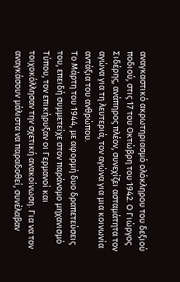αναγκαστικό ακρωτηριασμό ολόκληρου του δεξιού ποδιού, στις 17 του Οκτώβρη του 1942. Ο Γιώργος Σιδέρης, ανάπηρος πλέον, συνεχίζει ασταμάτητα τον αγώνα για τη λευτεριά, τον αγώνα για μια κοινωνία αντάξια του ανθρώπου.
Το Μάρτη του 1944, με αφορμή δυο δραπετεύσεις του, επειδή συμμετείχε στον παράνομο μηχανισμό Τύπου, τον επικήρυξαν οι Γερμανοί και τοιχοκόλλησαν την σχετική ανακοίνωση. Για να τον αναγκάσουν μάλιστα να παραδοθεί, συνέλαβαν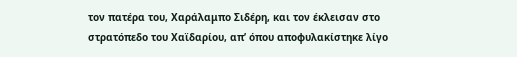τον πατέρα του, Χαράλαμπο Σιδέρη, και τον έκλεισαν στο στρατόπεδο του Χαϊδαρίου, απ’ όπου αποφυλακίστηκε λίγο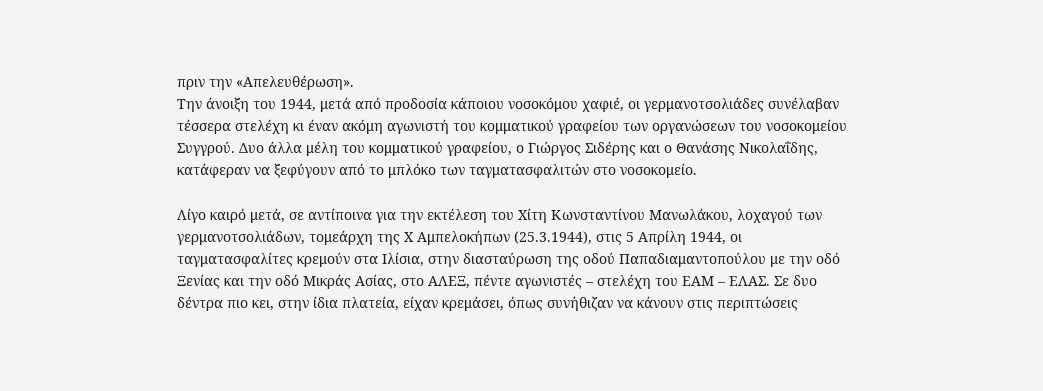πριν την «Απελευθέρωση».
Την άνοιξη του 1944, μετά από προδοσία κάποιου νοσοκόμου χαφιέ, οι γερμανοτσολιάδες συνέλαβαν τέσσερα στελέχη κι έναν ακόμη αγωνιστή του κομματικού γραφείου των οργανώσεων του νοσοκομείου Συγγρού. Δυο άλλα μέλη του κομματικού γραφείου, ο Γιώργος Σιδέρης και ο Θανάσης Νικολαΐδης, κατάφεραν να ξεφύγουν από το μπλόκο των ταγματασφαλιτών στο νοσοκομείο.

Λίγο καιρό μετά, σε αντίποινα για την εκτέλεση του Χίτη Κωνσταντίνου Μανωλάκου, λοχαγού των γερμανοτσολιάδων, τομεάρχη της Χ Αμπελοκήπων (25.3.1944), στις 5 Απρίλη 1944, οι ταγματασφαλίτες κρεμούν στα Ιλίσια, στην διασταύρωση της οδού Παπαδιαμαντοπούλου με την οδό Ξενίας και την οδό Μικράς Ασίας, στο ΑΛΕΞ, πέντε αγωνιστές – στελέχη του ΕΑΜ – ΕΛΑΣ. Σε δυο δέντρα πιο κει, στην ίδια πλατεία, είχαν κρεμάσει, όπως συνήθιζαν να κάνουν στις περιπτώσεις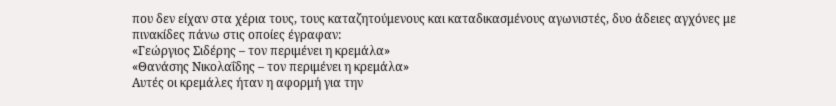που δεν είχαν στα χέρια τους, τους καταζητούμενους και καταδικασμένους αγωνιστές, δυο άδειες αγχόνες με πινακίδες πάνω στις οποίες έγραφαν:
«Γεώργιος Σιδέρης – τον περιμένει η κρεμάλα»
«Θανάσης Νικολαΐδης – τον περιμένει η κρεμάλα»
Αυτές οι κρεμάλες ήταν η αφορμή για την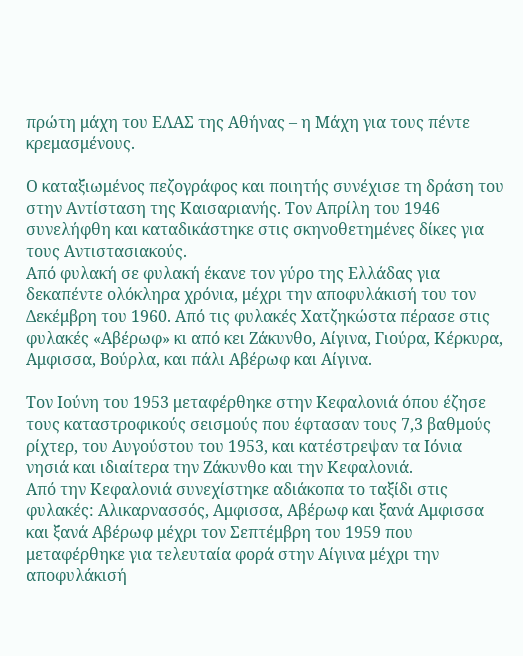πρώτη μάχη του ΕΛΑΣ της Αθήνας – η Μάχη για τους πέντε κρεμασμένους.

Ο καταξιωμένος πεζογράφος και ποιητής συνέχισε τη δράση του στην Αντίσταση της Καισαριανής. Τον Απρίλη του 1946 συνελήφθη και καταδικάστηκε στις σκηνοθετημένες δίκες για τους Αντιστασιακούς.
Από φυλακή σε φυλακή έκανε τον γύρο της Ελλάδας για δεκαπέντε ολόκληρα χρόνια, μέχρι την αποφυλάκισή του τον Δεκέμβρη του 1960. Από τις φυλακές Χατζηκώστα πέρασε στις φυλακές «Αβέρωφ» κι από κει Ζάκυνθο, Αίγινα, Γιούρα, Κέρκυρα, Αμφισσα, Βούρλα, και πάλι Αβέρωφ και Αίγινα.

Τον Ιούνη του 1953 μεταφέρθηκε στην Κεφαλονιά όπου έζησε τους καταστροφικούς σεισμούς που έφτασαν τους 7,3 βαθμούς ρίχτερ, του Αυγούστου του 1953, και κατέστρεψαν τα Ιόνια νησιά και ιδιαίτερα την Ζάκυνθο και την Κεφαλονιά.
Από την Κεφαλονιά συνεχίστηκε αδιάκοπα το ταξίδι στις φυλακές: Αλικαρνασσός, Αμφισσα, Αβέρωφ και ξανά Αμφισσα και ξανά Αβέρωφ μέχρι τον Σεπτέμβρη του 1959 που μεταφέρθηκε για τελευταία φορά στην Αίγινα μέχρι την αποφυλάκισή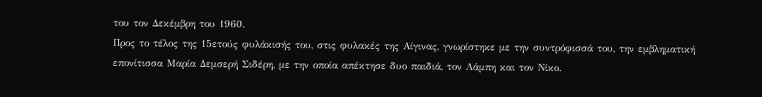του τον Δεκέμβρη του 1960.
Προς το τέλος της 15ετούς φυλάκισής του, στις φυλακές της Αίγινας, γνωρίστηκε με την συντρόφισσά του, την εμβληματική επονίτισσα Μαρία Δεμσερή Σιδέρη, με την οποία απέκτησε δυο παιδιά, τον Λάμπη και τον Νίκο.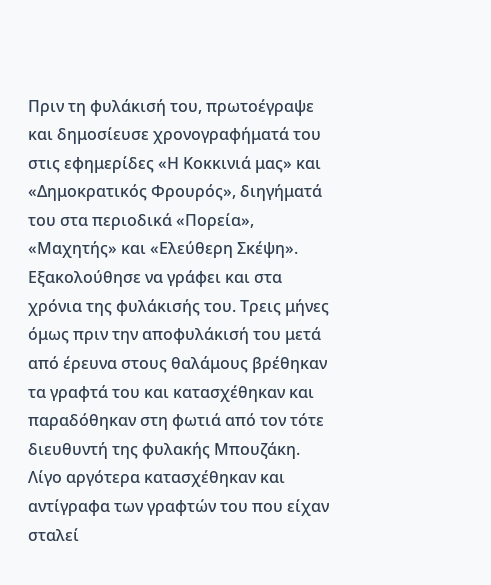Πριν τη φυλάκισή του, πρωτοέγραψε και δημοσίευσε χρονογραφήματά του στις εφημερίδες «Η Κοκκινιά μας» και «Δημοκρατικός Φρουρός», διηγήματά του στα περιοδικά «Πορεία», «Μαχητής» και «Ελεύθερη Σκέψη».
Εξακολούθησε να γράφει και στα χρόνια της φυλάκισής του. Τρεις μήνες όμως πριν την αποφυλάκισή του μετά από έρευνα στους θαλάμους βρέθηκαν τα γραφτά του και κατασχέθηκαν και παραδόθηκαν στη φωτιά από τον τότε διευθυντή της φυλακής Μπουζάκη. Λίγο αργότερα κατασχέθηκαν και αντίγραφα των γραφτών του που είχαν σταλεί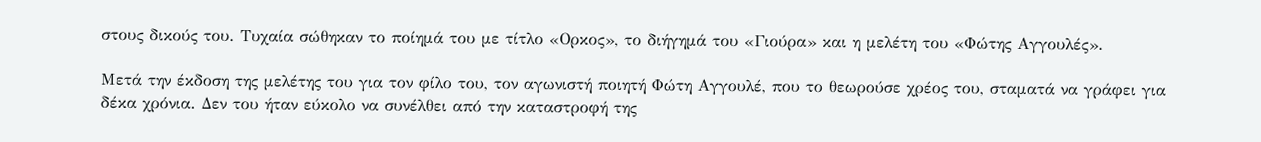στους δικούς του. Τυχαία σώθηκαν το ποίημά του με τίτλο «Ορκος», το διήγημά του «Γιούρα» και η μελέτη του «Φώτης Αγγουλές».

Μετά την έκδοση της μελέτης του για τον φίλο του, τον αγωνιστή ποιητή Φώτη Αγγουλέ, που το θεωρούσε χρέος του, σταματά να γράφει για δέκα χρόνια. Δεν του ήταν εύκολο να συνέλθει από την καταστροφή της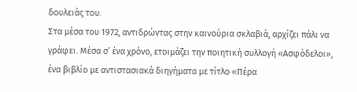δουλειάς του.
Στα μέσα του 1972, αντιδρώντας στην καινούρια σκλαβιά, αρχίζει πάλι να γράφει. Μέσα σ’ ένα χρόνο, ετοιμάζει την ποιητική συλλογή «Ασφόδελοι», ένα βιβλίο με αντιστασιακά διηγήματα με τίτλο «Πέρα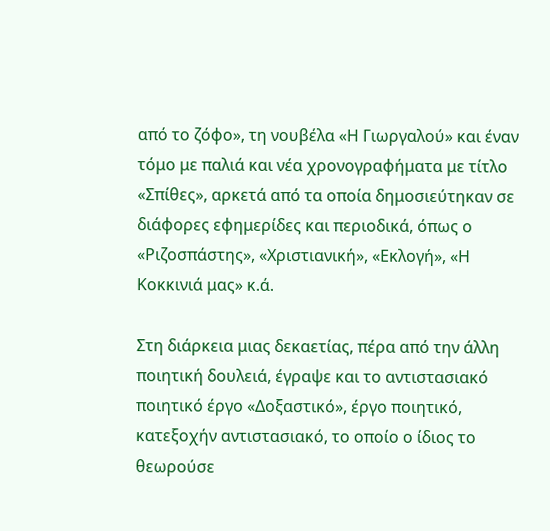από το ζόφο», τη νουβέλα «Η Γιωργαλού» και έναν τόμο με παλιά και νέα χρονογραφήματα με τίτλο «Σπίθες», αρκετά από τα οποία δημοσιεύτηκαν σε διάφορες εφημερίδες και περιοδικά, όπως ο «Ριζοσπάστης», «Χριστιανική», «Εκλογή», «Η Κοκκινιά μας» κ.ά.

Στη διάρκεια μιας δεκαετίας, πέρα από την άλλη ποιητική δουλειά, έγραψε και το αντιστασιακό ποιητικό έργο «Δοξαστικό», έργο ποιητικό, κατεξοχήν αντιστασιακό, το οποίο ο ίδιος το θεωρούσε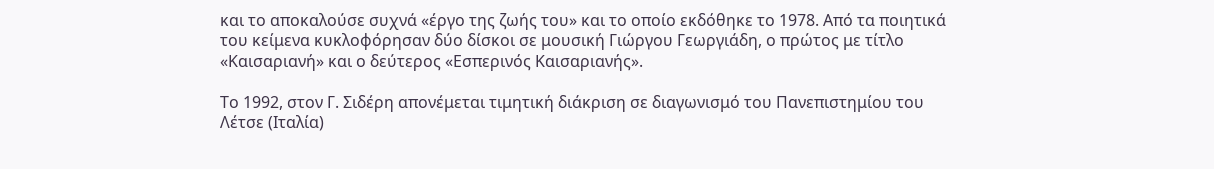και το αποκαλούσε συχνά «έργο της ζωής του» και το οποίο εκδόθηκε το 1978. Από τα ποιητικά του κείμενα κυκλοφόρησαν δύο δίσκοι σε μουσική Γιώργου Γεωργιάδη, ο πρώτος με τίτλο «Καισαριανή» και ο δεύτερος «Εσπερινός Καισαριανής».

Το 1992, στον Γ. Σιδέρη απονέμεται τιμητική διάκριση σε διαγωνισμό του Πανεπιστημίου του Λέτσε (Ιταλία)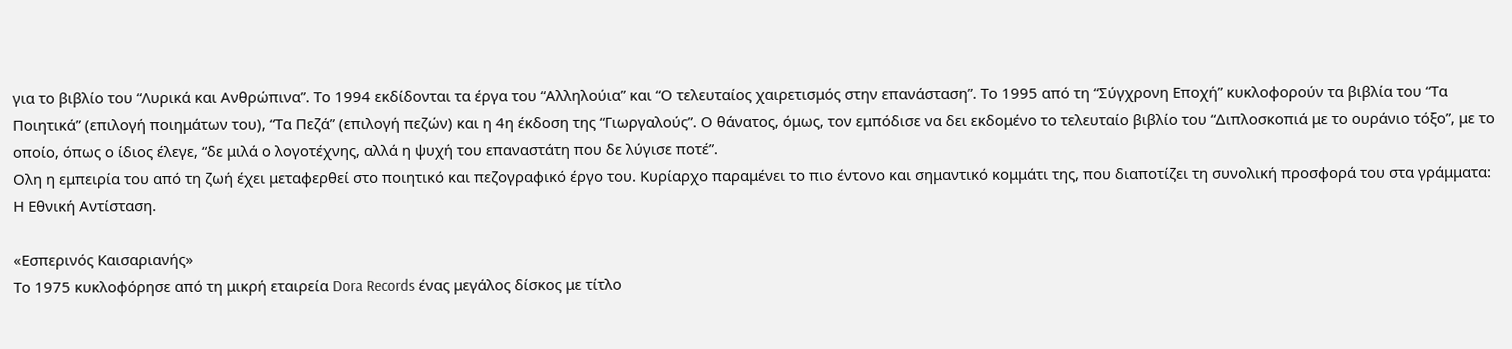για το βιβλίο του “Λυρικά και Ανθρώπινα”. Το 1994 εκδίδονται τα έργα του “Αλληλούια” και “Ο τελευταίος χαιρετισμός στην επανάσταση”. Το 1995 από τη “Σύγχρονη Εποχή” κυκλοφορούν τα βιβλία του “Τα Ποιητικά” (επιλογή ποιημάτων του), “Τα Πεζά” (επιλογή πεζών) και η 4η έκδοση της “Γιωργαλούς”. Ο θάνατος, όμως, τον εμπόδισε να δει εκδομένο το τελευταίο βιβλίο του “Διπλοσκοπιά με το ουράνιο τόξο”, με το οποίο, όπως ο ίδιος έλεγε, “δε μιλά ο λογοτέχνης, αλλά η ψυχή του επαναστάτη που δε λύγισε ποτέ”.
Ολη η εμπειρία του από τη ζωή έχει μεταφερθεί στο ποιητικό και πεζογραφικό έργο του. Κυρίαρχο παραμένει το πιο έντονο και σημαντικό κομμάτι της, που διαποτίζει τη συνολική προσφορά του στα γράμματα: Η Εθνική Αντίσταση.

«Εσπερινός Καισαριανής»
Το 1975 κυκλοφόρησε από τη μικρή εταιρεία Dora Records ένας μεγάλος δίσκος με τίτλο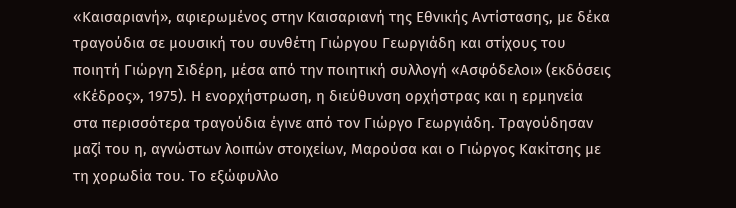«Καισαριανή», αφιερωμένος στην Καισαριανή της Εθνικής Αντίστασης, με δέκα τραγούδια σε μουσική του συνθέτη Γιώργου Γεωργιάδη και στίχους του ποιητή Γιώργη Σιδέρη, μέσα από την ποιητική συλλογή «Ασφόδελοι» (εκδόσεις «Κέδρος», 1975). Η ενορχήστρωση, η διεύθυνση ορχήστρας και η ερμηνεία στα περισσότερα τραγούδια έγινε από τον Γιώργο Γεωργιάδη. Τραγούδησαν μαζί του η, αγνώστων λοιπών στοιχείων, Μαρούσα και ο Γιώργος Κακίτσης με τη χορωδία του. Το εξώφυλλο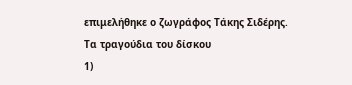επιμελήθηκε ο ζωγράφος Τάκης Σιδέρης.
Τα τραγούδια του δίσκου
1)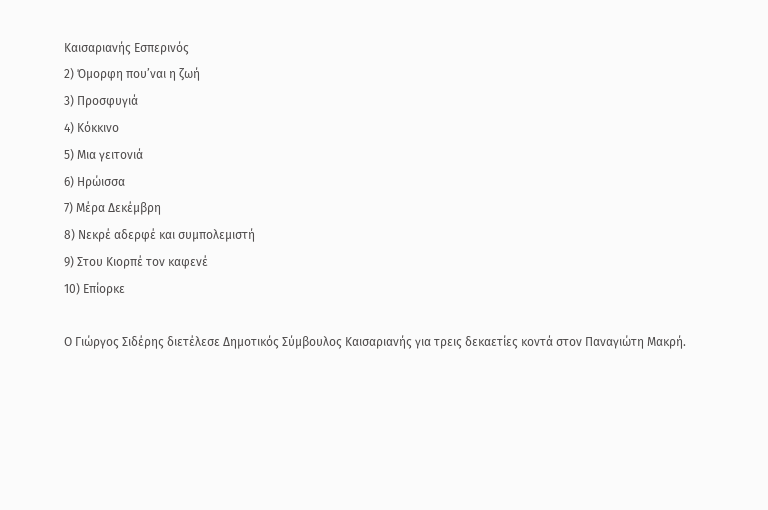Καισαριανής Εσπερινός
2) Όμορφη που’ναι η ζωή
3) Προσφυγιά
4) Κόκκινο
5) Μια γειτονιά
6) Ηρώισσα
7) Μέρα Δεκέμβρη
8) Νεκρέ αδερφέ και συμπολεμιστή
9) Στου Κιορπέ τον καφενέ
10) Επίορκε

Ο Γιώργος Σιδέρης διετέλεσε Δημοτικός Σύμβουλος Καισαριανής για τρεις δεκαετίες κοντά στον Παναγιώτη Μακρή.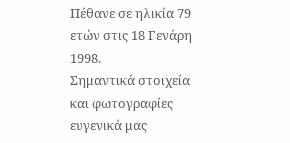Πέθανε σε ηλικία 79 ετών στις 18 Γενάρη 1998.
Σημαντικά στοιχεία και φωτογραφίες ευγενικά μας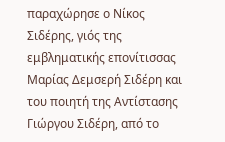παραχώρησε ο Νίκος Σιδέρης, γιός της εμβληματικής επονίτισσας Μαρίας Δεμσερή Σιδέρη και του ποιητή της Αντίστασης Γιώργου Σιδέρη, από το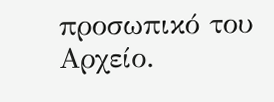προσωπικό του Αρχείο.